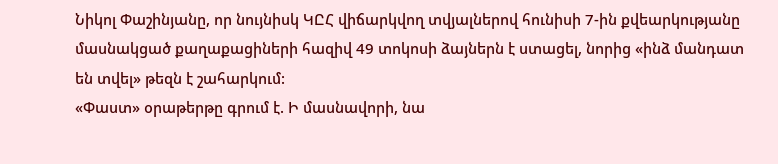Նիկոլ Փաշինյանը, որ նույնիսկ ԿԸՀ վիճարկվող տվյալներով հունիսի 7-ին քվեարկությանը մասնակցած քաղաքացիների հազիվ 49 տոկոսի ձայներն է ստացել, նորից «ինձ մանդատ են տվել» թեզն է շահարկում:
«Փաստ» օրաթերթը գրում է. Ի մասնավորի, նա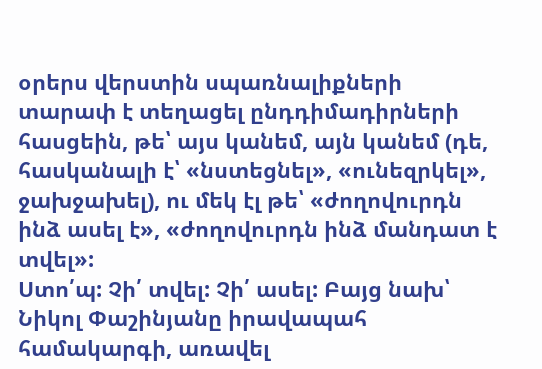օրերս վերստին սպառնալիքների տարափ է տեղացել ընդդիմադիրների հասցեին, թե՝ այս կանեմ, այն կանեմ (դե, հասկանալի է՝ «նստեցնել», «ունեզրկել», ջախջախել), ու մեկ էլ թե՝ «ժողովուրդն ինձ ասել է», «ժողովուրդն ինձ մանդատ է տվել»:
Ստո՛պ: Չի՛ տվել: Չի՛ ասել: Բայց նախ՝ Նիկոլ Փաշինյանը իրավապահ համակարգի, առավել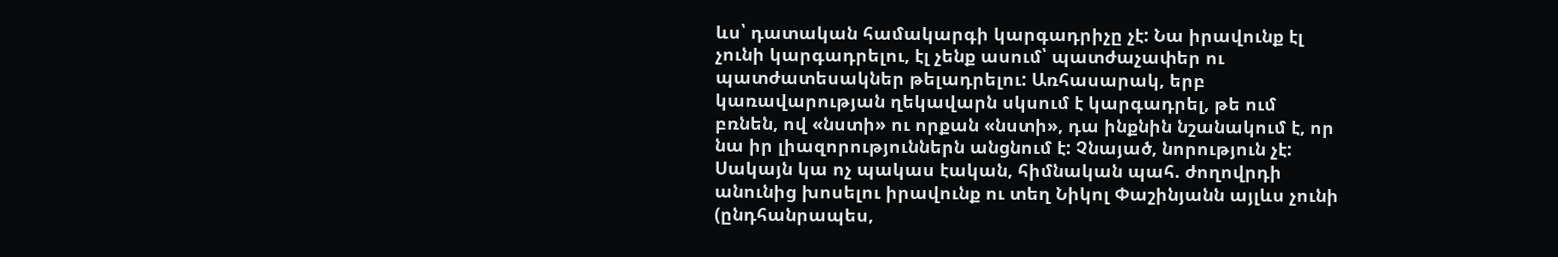ևս՝ դատական համակարգի կարգադրիչը չէ: Նա իրավունք էլ չունի կարգադրելու, էլ չենք ասում՝ պատժաչափեր ու պատժատեսակներ թելադրելու: Առհասարակ, երբ կառավարության ղեկավարն սկսում է կարգադրել, թե ում բռնեն, ով «նստի» ու որքան «նստի», դա ինքնին նշանակում է, որ նա իր լիազորություններն անցնում է: Չնայած, նորություն չէ:
Սակայն կա ոչ պակաս էական, հիմնական պահ. ժողովրդի անունից խոսելու իրավունք ու տեղ Նիկոլ Փաշինյանն այլևս չունի (ընդհանրապես,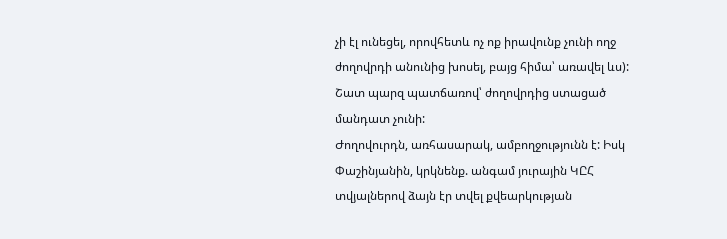չի էլ ունեցել, որովհետև ոչ ոք իրավունք չունի ողջ ժողովրդի անունից խոսել, բայց հիմա՝ առավել ևս): Շատ պարզ պատճառով՝ ժողովրդից ստացած մանդատ չունի:
Ժողովուրդն, առհասարակ, ամբողջությունն է: Իսկ Փաշինյանին, կրկնենք. անգամ յուրային ԿԸՀ տվյալներով ձայն էր տվել քվեարկության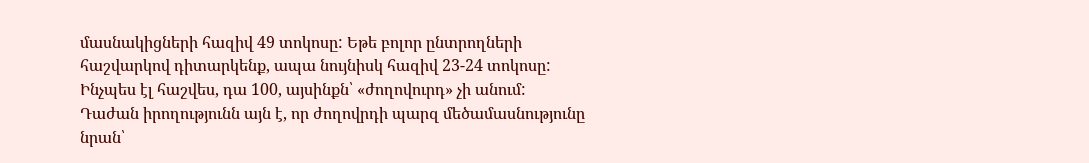մասնակիցների հազիվ 49 տոկոսը: Եթե բոլոր ընտրողների հաշվարկով դիտարկենք, ապա նույնիսկ հազիվ 23-24 տոկոսը: Ինչպես էլ հաշվես, դա 100, այսինքն՝ «ժողովուրդ» չի անում:
Դաժան իրողությունն այն է, որ ժողովրդի պարզ մեծամասնությունը նրան՝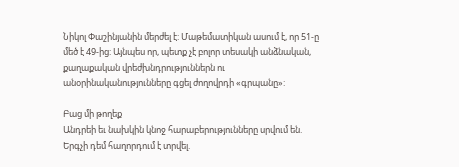Նիկոլ Փաշինյանին մերժել է: Մաթեմատիկան ասում է, որ 51-ը մեծ է 49-ից: Այնպես որ, պետք չէ բոլոր տեսակի անձնական, քաղաքական վրեժխնդրություններն ու անօրինականությունները գցել ժողովրդի «գրպանը»:

Բաց մի թողեք
Անդրեի եւ նախկին կնոջ հարաբերությունները սրվում են. Երգչի դեմ հաղորդում է տրվել.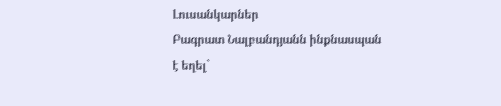Լուսանկարներ
Բագրատ Նալբանդյանն ինքնասպան է եղել`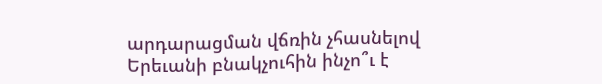արդարացման վճռին չհասնելով
Երեւանի բնակչուհին ինչո՞ւ է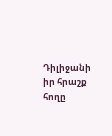Դիլիջանի իր հրաշք հողը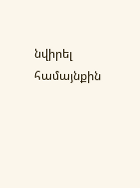նվիրել համայնքին